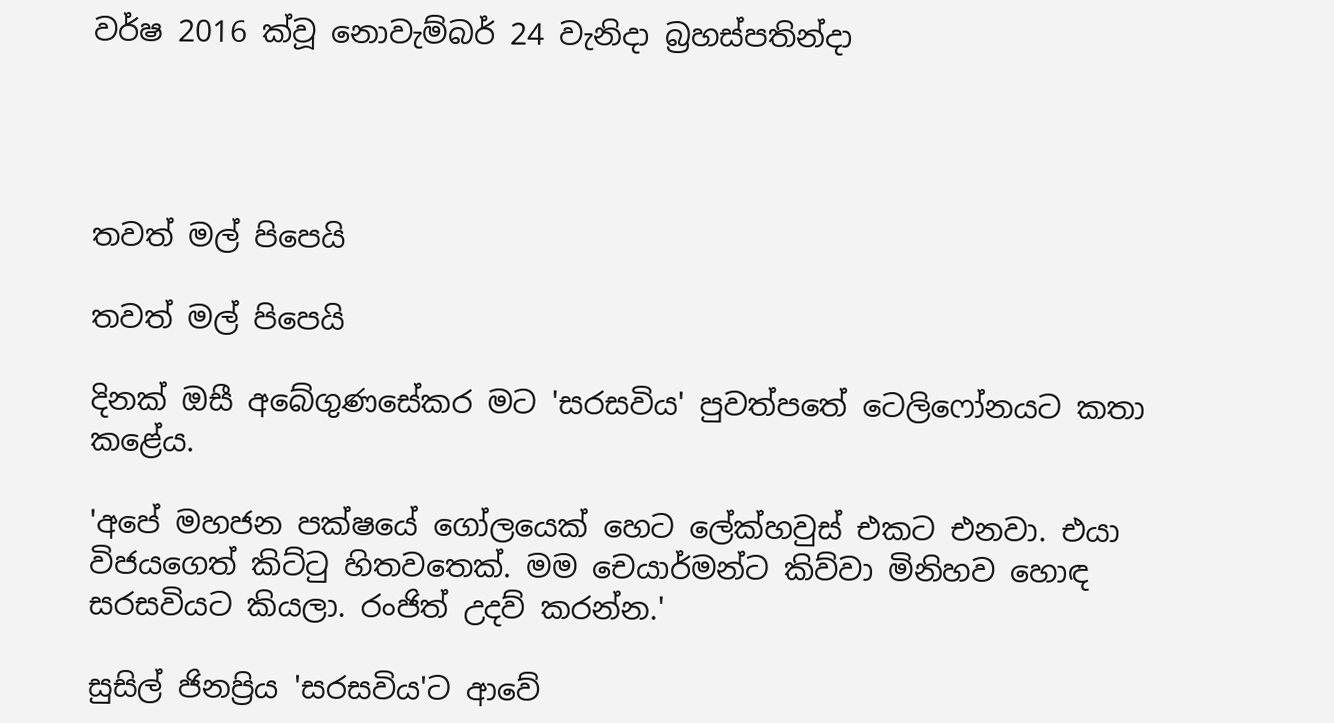වර්ෂ 2016 ක්වූ නොවැම්බර් 24 වැනිදා බ්‍රහස්පතින්දා




තවත් මල් පිපෙයි

තවත් මල් පිපෙයි

දිනක් ඔසී අබේගුණසේකර මට 'සරසවිය' පුවත්පතේ ටෙලිෆෝනයට කතා කළේය.

'අපේ මහජන පක්ෂයේ ගෝලයෙක් හෙට ලේක්හවුස් එකට එනවා. එයා විජයගෙත් කිට්ටු හිතවතෙක්. මම චෙයාර්මන්ට කිව්වා මිනිහව හොඳ සරසවියට කියලා. රංජිත් උදව් කරන්න.'

සුසිල් ජිනප්‍රිය 'සරසවිය'ට ආවේ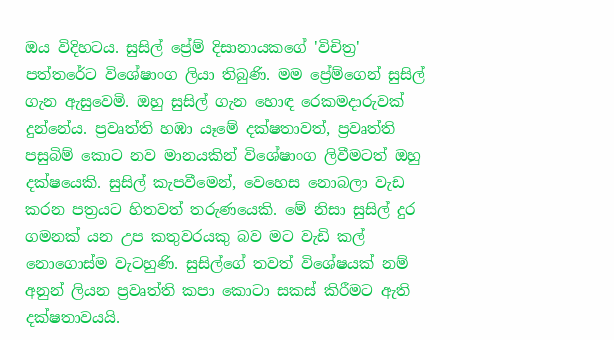ඔය විදිහටය. සුසිල් ප්‍රේම් දිසානායකගේ 'විචිත්‍ර' පත්තරේට විශේෂාංග ලියා තිබුණි. මම ප්‍රේම්ගෙන් සුසිල් ගැන ඇසුවෙමි. ඔහු සුසිල් ගැන හොඳ රෙකමදාරුවක් දුන්නේය. ප්‍රවෘත්ති හඹා යෑමේ දක්ෂතාවත්, ප්‍රවෘත්ති පසුබිම් කොට නව මානයකින් විශේෂාංග ලිවීමටත් ඔහු දක්ෂයෙකි. සුසිල් කැපවීමෙන්, වෙහෙස නොබලා වැඩ කරන පත්‍රයට හිතවත් තරුණයෙකි. මේ නිසා සුසිල් දුර ගමනක් යන උප කතුවරයකු බව මට වැඩි කල් නොගොස්ම වැටහුණි. සුසිල්ගේ තවත් විශේෂයක් නම් අනුන් ලියන ප්‍රවෘත්ති කපා කොටා සකස් කිරීමට ඇති දක්ෂතාවයයි.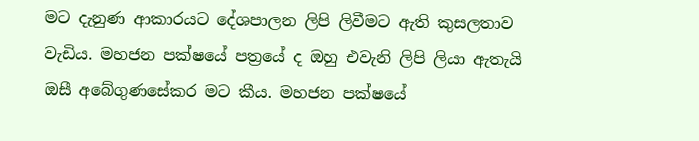මට දැනුණ ආකාරයට දේශපාලන ලිපි ලිවීමට ඇති කුසලතාව වැඩිය. මහජන පක්ෂයේ පත්‍රයේ ද ඔහු එවැනි ලිපි ලියා ඇතැයි ඔසී අබේගුණසේකර මට කීය. මහජන පක්ෂයේ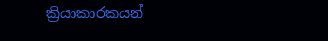ක්‍රියාකාරකයන්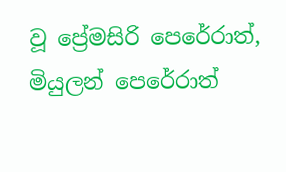වූ ප්‍රේමසිරි පෙරේරාත්, මියුලන් පෙරේරාත්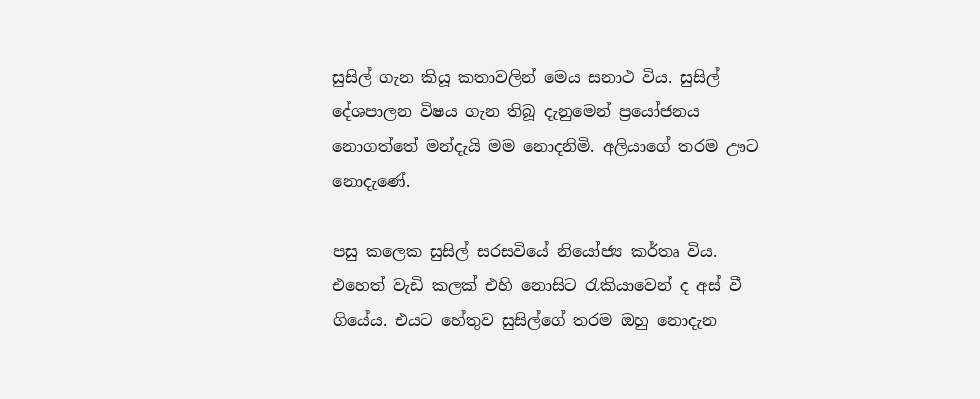සුසිල් ගැන කියූ කතාවලින් මෙය සනාථ විය. සුසිල් දේශපාලන විෂය ගැන තිබූ දැනුමෙන් ප්‍රයෝජනය නොගත්තේ මන්දැයි මම නොදනිමි. අලියාගේ තරම ඌට නොදැණේ.

පසු කලෙක සුසිල් සරසවියේ නියෝජ්‍ය කර්තෘ විය. එහෙත් වැඩි කලක් එහි නොසිට රැකියාවෙන් ද අස් වී ගියේය. එයට හේතුව සුසිල්ගේ තරම ඔහු නොදැන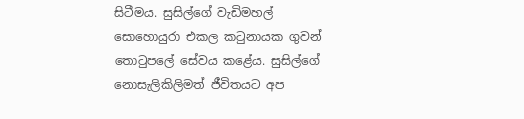සිටීමය. සුසිල්ගේ වැඩිමහල් සොහොයුරා එකල කටුනායක ගුවන් තොටුපලේ සේවය කළේය. සුසිල්ගේ නොසැලිකිලිමත් ජීවිතයට අප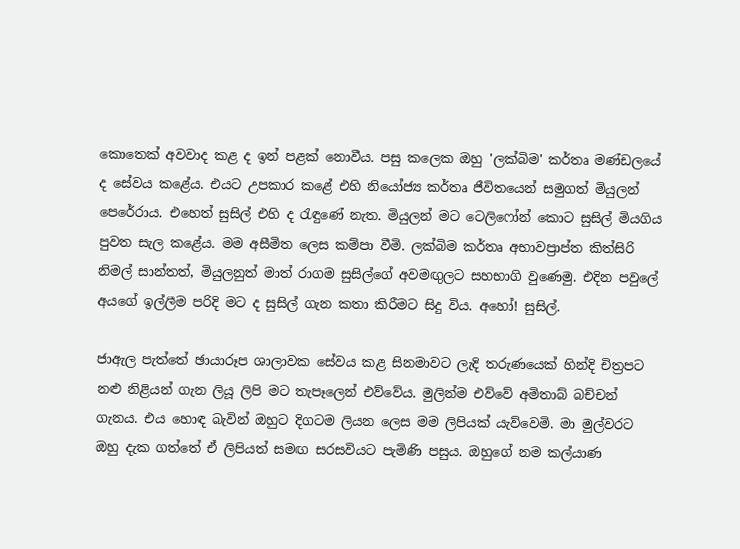කොතෙක් අවවාද කළ ද ඉන් පළක් නොවීය. පසු කලෙක ඔහු 'ලක්බිම' කර්තෘ මණ්ඩලයේ ද සේවය කළේය. එයට උපකාර කළේ එහි නියෝජ්‍ය කර්තෘ ජීවිතයෙන් සමුගත් මියුලන් පෙරේරාය. එහෙත් සුසිල් එහි ද රැඳුණේ නැත. මියුලන් මට ටෙලිෆෝන් කොට සුසිල් මියගිය පුවත සැල කළේය. මම අසීමිත ලෙස කම්පා වීමි. ලක්බිම කර්තෘ අභාවප්‍රාප්ත කිත්සිරි නිමල් සාන්තත්, මියුලනුත් මාත් රාගම සුසිල්ගේ අවමඟුලට සහභාගි වුණෙමු. එදින පවුලේ අයගේ ඉල්ලීම පරිදි මට ද සුසිල් ගැන කතා කිරීමට සිදු විය. අහෝ! සුසිල්.

ජාඇල පැත්තේ ඡායාරූප ශාලාවක සේවය කළ සිනමාවට ලැදි තරුණයෙක් හින්දි චිත්‍රපට නළු නිළියන් ගැන ලියූ ලිපි මට තැපෑලෙන් එව්වේය. මුලින්ම එව්වේ අමිතාබ් බච්චන් ගැනය. එය හොඳ බැවින් ඔහුට දිගටම ලියන ලෙස මම ලිපියක් යැව්වෙමි. මා මුල්වරට ඔහු දැක ගත්තේ ඒ ලිපියත් සමඟ සරසවියට පැමිණි පසුය. ඔහුගේ නම කල්යාණ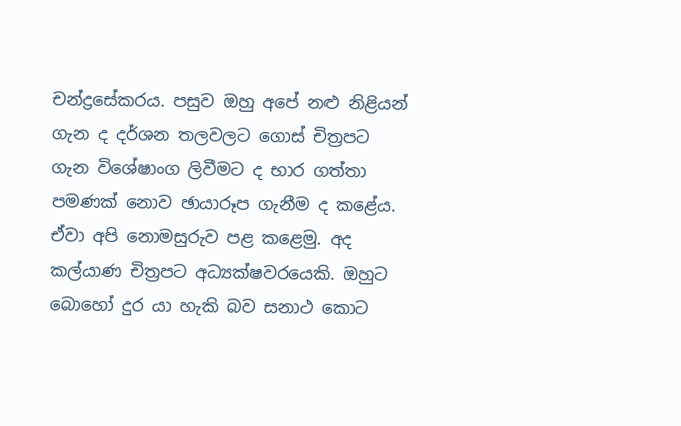චන්ද්‍රසේකරය. පසුව ඔහු අපේ නළු නිළියන් ගැන ද දර්ශන තලවලට ගොස් චිත්‍රපට ගැන විශේෂාංග ලිවීමට ද භාර ගත්තා පමණක් නොව ඡායාරූප ගැනීම ද කළේය. ඒවා අපි නොමසුරුව පළ කළෙමු. අද කල්යාණ චිත්‍රපට අධ්‍යක්ෂවරයෙකි. ඔහුට බොහෝ දුර යා හැකි බව සනාථ කොට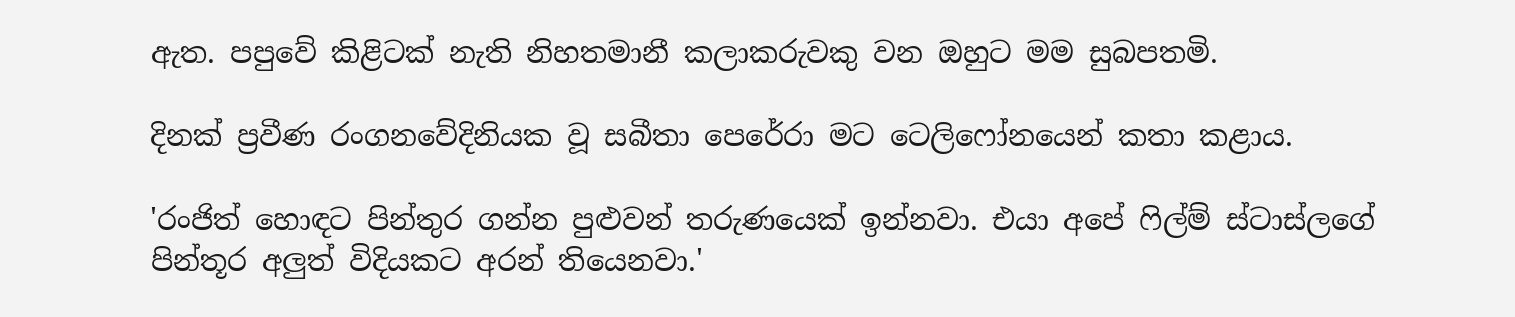ඇත. පපුවේ කිළිටක් නැති නිහතමානී කලාකරුවකු වන ඔහුට මම සුබපතමි.

දිනක් ප්‍රවීණ රංගනවේදිනියක වූ සබීතා පෙරේරා මට ටෙලිෆෝනයෙන් කතා කළාය.

'රංජිත් හොඳට පින්තුර ගන්න පුළුවන් තරුණයෙක් ඉන්නවා. එයා අපේ ෆිල්ම් ස්ටාස්ලගේ පින්තූර අලුත් විදියකට අරන් තියෙනවා.'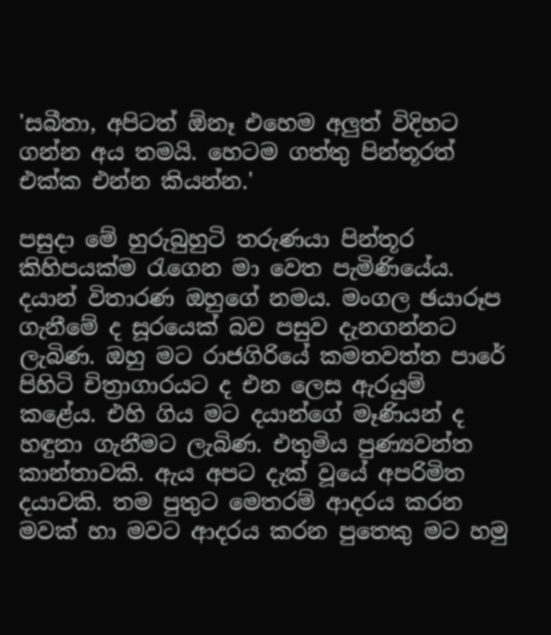'සබීතා, අපිටත් ඕනෑ එහෙම අලුත් විදිහට ගන්න අය තමයි. හෙටම ගත්තු පින්තූරත් එක්ක එන්න කියන්න.'

පසුදා මේ හුරුබුහුටි තරුණයා පින්තූර කිහිපයක්ම රැගෙන මා වෙත පැමිණියේය. දයාන් විතාරණ ඔහුගේ නමය. මංගල ඡයාරූප ගැනීමේ ද සූරයෙක් බව පසුව දැනගන්නට ලැබිණ. ඔහු මට රාජගිරියේ කමතවත්ත පාරේ පිහිටි චිත්‍රාගාරයට ද එන ලෙස ඇරයුම් කළේය. එහි ගිය මට දයාන්ගේ මෑණියන් ද හඳුනා ගැනීමට ලැබිණ. එතුමිය පුණ්‍යවන්ත කාන්තාවකි. ඇය අපට දැක් වූයේ අපරිමිත දයාවකි. තම පුතුට මෙතරම් ආදරය කරන මවක් හා මවට ආදරය කරන පුතෙකු මට හමු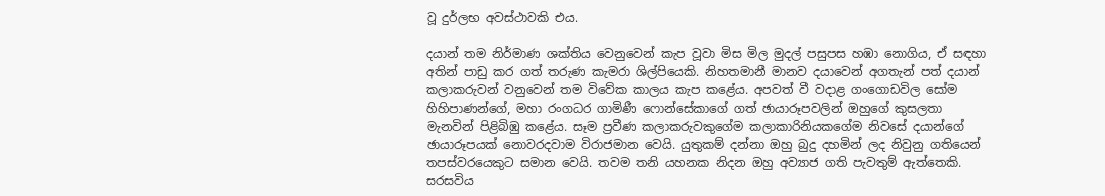වූ දුර්ලභ අවස්ථාවකි එය.

දයාන් තම නිර්මාණ ශක්තිය වෙනුවෙන් කැප වූවා මිස මිල මුදල් පසුපස හඹා නොගිය, ඒ සඳහා අතින් පාඩු කර ගත් තරුණ කැමරා ශිල්පියෙකි. නිහතමානී මානව දයාවෙන් අගතැන් පත් දයාන් කලාකරුවන් වනුවෙන් තම විවේක කාලය කැප කළේය. අපවත් වී වදාළ ගංගොඩවිල සෝම හිහිපාණන්ගේ, මහා රංගධර ගාමිණී ෆොන්සේකාගේ ගත් ඡායාරූපවලින් ඔහුගේ කුසලතා මැනවින් පිළිබිඹු කළේය. සෑම ප්‍රවීණ කලාකරුවකුගේම කලාකාරිනියකගේම නිවසේ දයාන්ගේ ඡායාරූපයක් නොවරදවාම විරාජමාන වෙයි. යුතුකම් දන්නා ඔහු බුදු දහමින් ලද නිවුනු ගතියෙන් තපස්වරයෙකුට සමාන වෙයි. තවම තනි යහනක නිදන ඔහු අව්‍යාජ ගති පැවතුම් ඇත්තෙකි. සරසවිය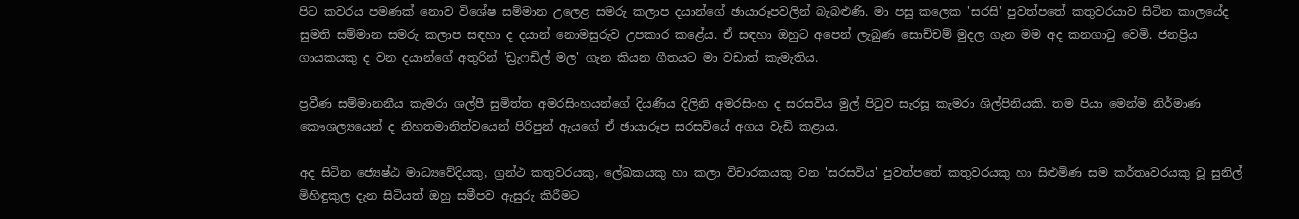පිට කවරය පමණක් නොව විශේෂ සම්මාන උලෙළ සමරු කලාප දයාන්ගේ ඡායාරූපවලින් බැබළුණි. මා පසු කලෙක 'සරසි' පුවත්පතේ කතුවරයාව සිටින කාලයේද සුමති සම්මාන සමරු කලාප සඳහා ද දයාන් නොමසුරුව උපකාර කළේය. ඒ සඳහා ඔහුට අපෙන් ලැබුණ සොච්චම් මුදල ගැන මම අද කනගාටු වෙමි. ජනප්‍රිය ගායකයකු ද වන දයාන්ගේ අතුරින් 'ඩ්‍රැෆඩිල් මල' ගැන කියන ගීතයට මා වඩාත් කැමැතිය.

ප්‍රවීණ සම්මානනීය කැමරා ශල්පී සුමිත්ත අමරසිංහයන්ගේ දියණිය දිලිනි අමරසිංහ ද සරසවිය මුල් පිටුව සැරසූ කැමරා ශිල්පිනියකි. තම පියා මෙන්ම නිර්මාණ කෞශල්‍යයෙන් ද නිහතමානිත්වයෙන් පිරිපුන් ඇයගේ ඒ ඡායාරූප සරසවියේ අගය වැඩි කළාය.

අද සිටින ජ්‍යෙෂ්ඨ මාධ්‍යවේදියකු, ග්‍රන්ථ කතුවරයකු, ලේඛකයකු හා කලා විචාරකයකු වන 'සරසවිය' පුවත්පතේ කතුවරයකු හා සිළුමිණ සම කර්තෘවරයකු වූ සුනිල් මිහිඳුකුල දැන සිටියත් ඔහු සමීපව ඇසුරු කිරීමට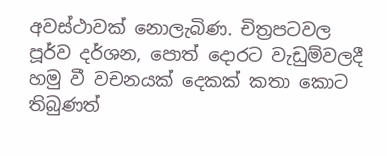අවස්ථාවක් නොලැබිණ. චිත්‍රපටවල පූර්ව දර්ශන, පොත් දොරට වැඩුම්වලදී හමු වී වචනයක් දෙකක් කතා කොට තිබුණත්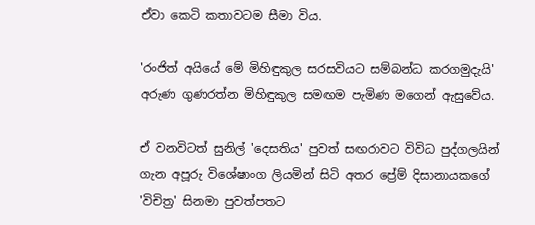ඒවා කෙටි කතාවටම සීමා විය.

'රංජිත් අයියේ මේ මිහිඳුකුල සරසවියට සම්බන්ධ කරගමුදැයි' අරුණ ගුණරත්න මිහිඳුකුල සමඟම පැමිණ මගෙන් ඇසුවේය.

ඒ වනවිටත් සුනිල් 'දෙසතිය' පුවත් සඟරාවට විවිධ පුද්ගලයින් ගැන අපූරු විශේෂාංග ලියමින් සිටි අතර ප්‍රේම් දිසානායකගේ 'විචිත්‍ර' සිනමා පුවත්පතට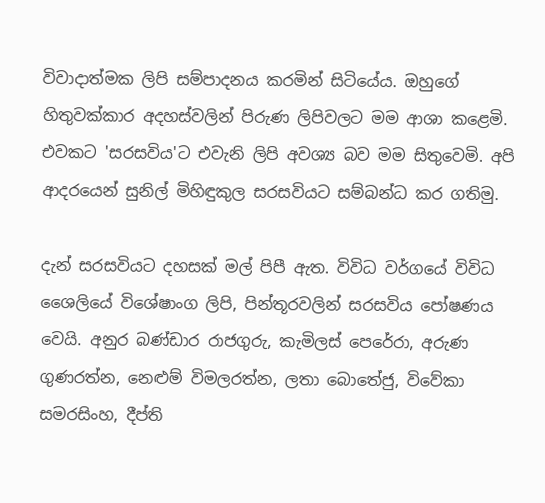විවාදාත්මක ලිපි සම්පාදනය කරමින් සිටියේය. ඔහුගේ හිතුවක්කාර අදහස්වලින් පිරුණ ලිපිවලට මම ආශා කළෙමි. එවකට 'සරසවිය'ට එවැනි ලිපි අවශ්‍ය බව මම සිතුවෙමි. අපි ආදරයෙන් සුනිල් මිහිඳුකුල සරසවියට සම්බන්ධ කර ගතිමු.

දැන් සරසවියට දහසක් මල් පිපී ඇත. විවිධ වර්ගයේ විවිධ ශෛලියේ විශේෂාංග ලිපි, පින්තූරවලින් සරසවිය පෝෂණය වෙයි. අනුර බණ්ඩාර රාජගුරු, කැමිලස් පෙරේරා, අරුණ ගුණරත්න, නෙළුම් විමලරත්න, ලතා බොතේජු, විවේකා සමරසිංහ, දීප්ති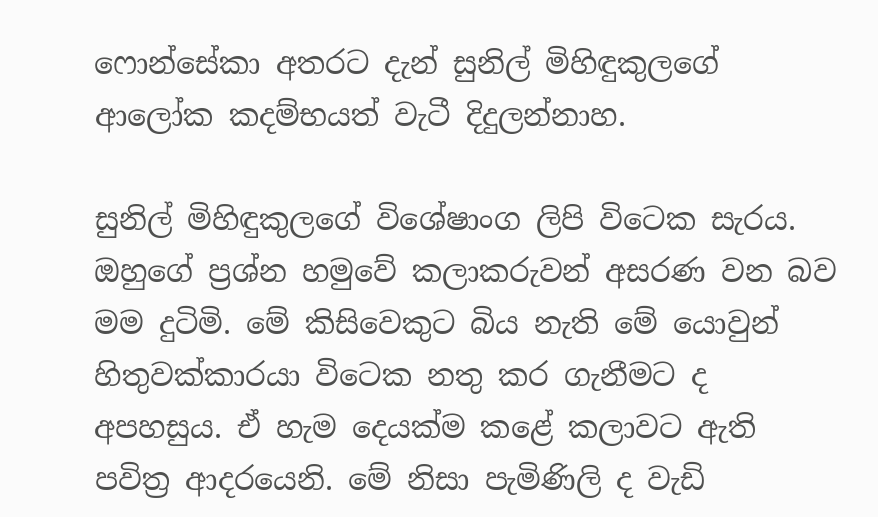ෆොන්සේකා අතරට දැන් සුනිල් මිහිඳුකුලගේ ආලෝක කදම්භයත් වැටී දිදුලන්නාහ.

සුනිල් මිහිඳුකුලගේ විශේෂාංග ලිපි විටෙක සැරය. ඔහුගේ ප්‍රශ්න හමුවේ කලාකරුවන් අසරණ වන බව මම දුටිමි. මේ කිසිවෙකුට බිය නැති මේ යොවුන් හිතුවක්කාරයා විටෙක නතු කර ගැනීමට ද අපහසුය. ඒ හැම දෙයක්ම කළේ කලාවට ඇති පවිත්‍ර ආදරයෙනි. මේ නිසා පැමිණිලි ද වැඩි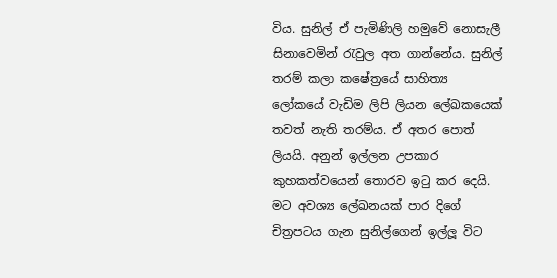විය. සුනිල් ඒ පැමිණිලි හමුවේ නොසැලී සිනාවෙමින් රැවුල අත ගාන්නේය. සුනිල් තරම් කලා කෂේත්‍රයේ සාහිත්‍ය ලෝකයේ වැඩිම ලිපි ලියන ලේඛකයෙක් තවත් නැති තරම්ය. ඒ අතර පොත් ලියයි. අනුන් ඉල්ලන උපකාර කුහකත්වයෙන් තොරව ඉටු කර දෙයි. මට අවශ්‍ය ලේඛනයක් පාර දිගේ චිත්‍රපටය ගැන සුනිල්ගෙන් ඉල්ලූ විට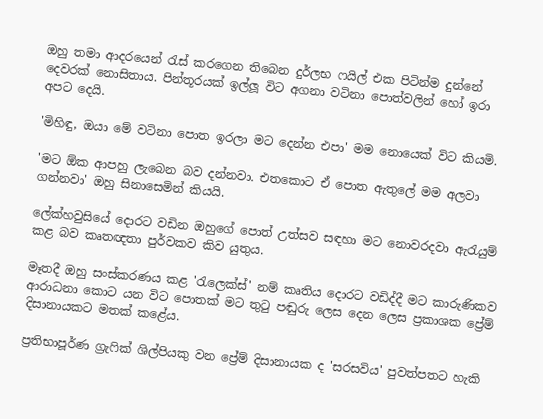ඔහු තමා ආදරයෙන් රැස් කරගෙන තිබෙන දුර්ලභ ෆයිල් එක පිටින්ම දුන්නේ දෙවරක් නොසිතාය. පින්තූරයක් ඉල්ලූ විට අගනා වටිනා පොත්වලින් හෝ ඉරා අපට දෙයි.

'මිහිඳු, ඔයා මේ වටිනා පොත ඉරලා මට දෙන්න එපා' මම නොයෙක් විට කියමි.

'මට ඕක ආපහු ලැබෙන බව දන්නවා. එතකොට ඒ පොත ඇතුලේ මම අලවා ගන්නවා' ඔහු සිනාසෙමින් කියයි.

ලේක්හවුසියේ දොරට වඩින ඔහුගේ පොත් උත්සව සඳහා මට නොවරදවා ඇරැයුම් කළ බව කෘතඥතා පුර්වකව කිව යුතුය.

මෑතදී ඔහු සංස්කරණය කළ 'රැලෙක්ස්' නම් කෘතිය දොරට වඩිද්දී මට කාරුණිකව ආරාධනා කොට යන විට පොතක් මට තුටු පඬුරු ලෙස දෙන ලෙස ප්‍රකාශක ප්‍රේම් දිසානායකට මතක් කළේය.

ප්‍රතිභාපූර්ණ ග්‍රැෆික් ශිල්පියකු වන ප්‍රේම් දිසානායක ද 'සරසවිය' පුවත්පතට හැකි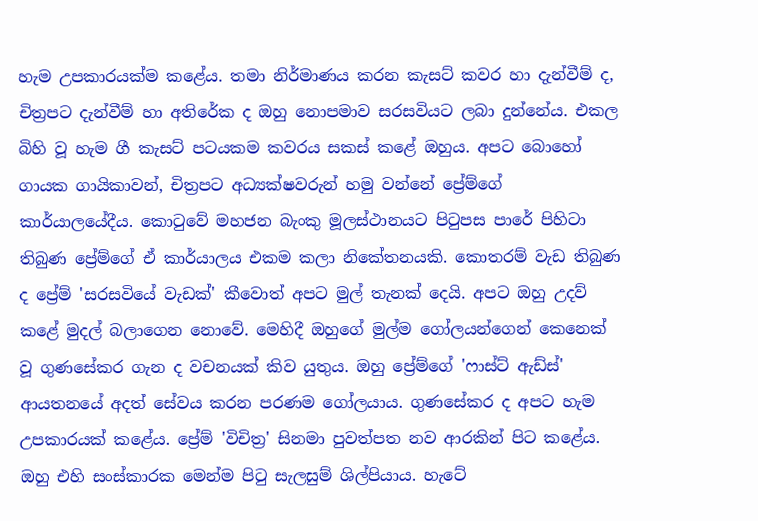හැම උපකාරයක්ම කළේය. තමා නිර්මාණය කරන කැසට් කවර හා දැන්වීම් ද, චිත්‍රපට දැන්වීම් හා අතිරේක ද ඔහු නොපමාව සරසවියට ලබා දුන්නේය. එකල බිහි වූ හැම ගී කැසට් පටයකම කවරය සකස් කළේ ඔහුය. අපට බොහෝ ගායක ගායිකාවන්, චිත්‍රපට අධ්‍යක්ෂවරුන් හමු වන්නේ ප්‍රේම්ගේ කාර්යාලයේදීය. කොටුවේ මහජන බැංකු මූලස්ථානයට පිටුපස පාරේ පිහිටා තිබුණ ප්‍රේම්ගේ ඒ කාර්යාලය එකම කලා නිකේතනයකි. කොතරම් වැඩ තිබුණ ද ප්‍රේම් 'සරසවියේ වැඩක්' කීවොත් අපට මුල් තැනක් දෙයි. අපට ඔහු උදව් කළේ මුදල් බලාගෙන නොවේ. මෙහිදී ඔහුගේ මුල්ම ගෝලයන්ගෙන් කෙනෙක් වූ ගුණසේකර ගැන ද වචනයක් කිව යුතුය. ඔහු ප්‍රේම්ගේ 'ෆාස්ට් ඇඩ්ස්' ආයතනයේ අදත් සේවය කරන පරණම ගෝලයාය. ගුණසේකර ද අපට හැම උපකාරයක් කළේය. ප්‍රේම් 'විචිත්‍ර' සිනමා පුවත්පත නව ආරකින් පිට කළේය. ඔහු එහි සංස්කාරක මෙන්ම පිටු සැලසුම් ශිල්පියාය. හැටේ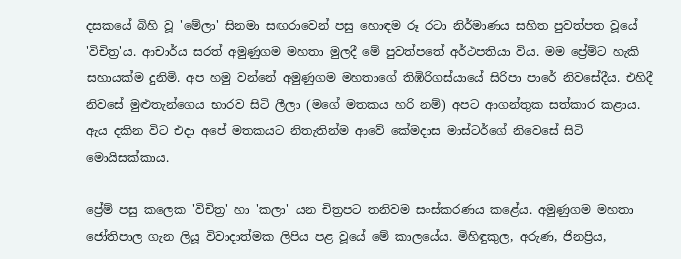දසකයේ බිහි වූ 'මේලා' සිනමා සඟරාවෙන් පසු හොඳම රූ රටා නිර්මාණය සහිත පුවත්පත වූයේ 'විචිත්‍ර'ය. ආචාර්ය සරත් අමුණුගම මහතා මුලදී මේ පුවත්පතේ අර්ථපතියා විය. මම ප්‍රේම්ට හැකි සහායක්ම දුනිමි. අප හමු වන්නේ අමුණුගම මහතාගේ තිඹිරිගස්යායේ සිරිපා පාරේ නිවසේදීය. එහිදී නිවසේ මුළුතැන්ගෙය භාරව සිටි ලීලා (මගේ මතකය හරි නම්) අපට ආගන්තුක සත්කාර කළාය. ඇය දකින විට එදා අපේ මතකයට නිතැතින්ම ආවේ කේමදාස මාස්ටර්ගේ නිවෙසේ සිටි මොයිසක්කාය.

ප්‍රේම් පසු කලෙක 'විචිත්‍ර' හා 'කලා' යන චිත්‍රපට තනිවම සංස්කරණය කළේය. අමුණුගම මහතා ජෝතිපාල ගැන ලියූ විවාදාත්මක ලිපිය පළ වූයේ මේ කාලයේය. මිහිඳුකුල, අරුණ, ජිනප්‍රිය,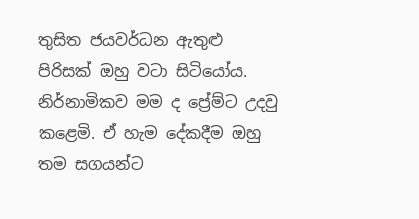තුසිත ජයවර්ධන ඇතුළු පිරිසක් ඔහු වටා සිටියෝය. නිර්නාමිකව මම ද ප්‍රේම්ට උදවු කළෙමි. ඒ හැම දේකදීම ඔහු තම සගයන්ට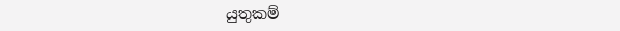යුතුකම්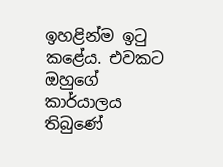ඉහළින්ම ඉටු කළේය. එවකට ඔහුගේ කාර්යාලය තිබුණේ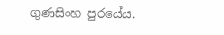ගුණසිංහ පුරයේය.